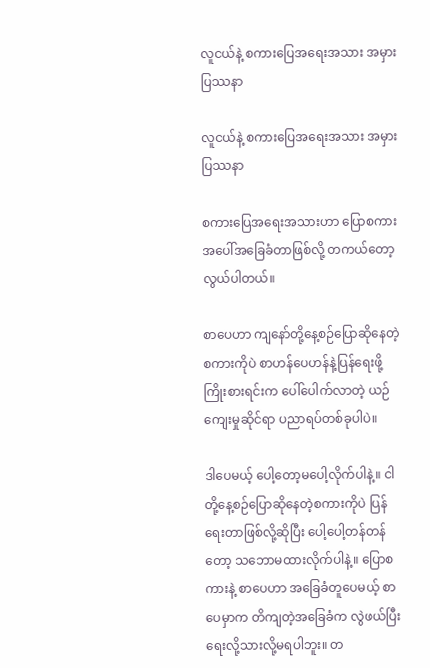လူငယ်နဲ့ စကားပြေအရေးအသား အမှားပြဿနာ

လူငယ်နဲ့ စကားပြေအရေးအသား အမှားပြဿနာ

စကားပြေအရေးအသားဟာ ပြောစကားအပေါ်အခြေခံတာဖြစ်လို့ တကယ်တော့ လွယ်ပါတယ်။

စာပေဟာ ကျနော်တို့နေ့စဉ်ပြောဆိုနေတဲ့စကားကိုပဲ စာဟန်ပေဟန်နဲ့ပြန်ရေးဖို့ကြိုးစားရင်းက ပေါ်ပေါက်လာတဲ့ ယဉ်ကျေးမှုဆိုင်ရာ ပညာရပ်တစ်ခုပါပဲ။

ဒါပေမယ့် ပေါ့တော့မပေါ့လိုက်ပါနဲ့။ ငါတို့နေ့စဉ်ပြောဆိုနေတဲ့စကားကိုပဲ ပြန်ရေးတာဖြစ်လို့ဆိုပြီး ပေါ့ပေါ့တန်တန်တော့ သဘောမထားလိုက်ပါနဲ့။ ပြောစကားနဲ့ စာပေဟာ အခြေခံတူပေမယ့် စာပေမှာက တိကျတဲ့အခြေခံက လွဲဖယ်ပြီး ရေးလို့သားလို့မရပါဘူး။ တ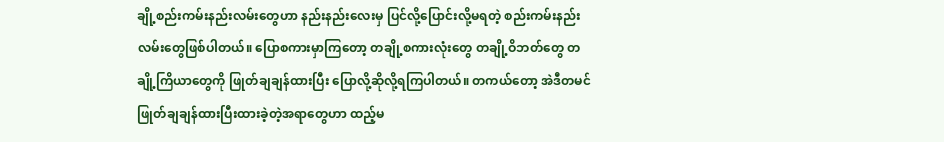ချို့စည်းကမ်းနည်းလမ်းတွေဟာ နည်းနည်းလေးမှ ပြင်လို့ပြောင်းလို့မရတဲ့ စည်းကမ်းနည်းလမ်းတွေဖြစ်ပါတယ်။ ပြောစကားမှာကြတော့ တချို့စကားလုံးတွေ တချို့ဝိဘတ်တွေ တချို့ကြိယာတွေကို ဖြုတ်ချချန်ထားပြီး ပြောလို့ဆိုလို့ရကြပါတယ်။ တကယ်တော့ အဲဒီတမင်ဖြုတ်ချချန်ထားပြီးထားခဲ့တဲ့အရာတွေဟာ ထည့်မ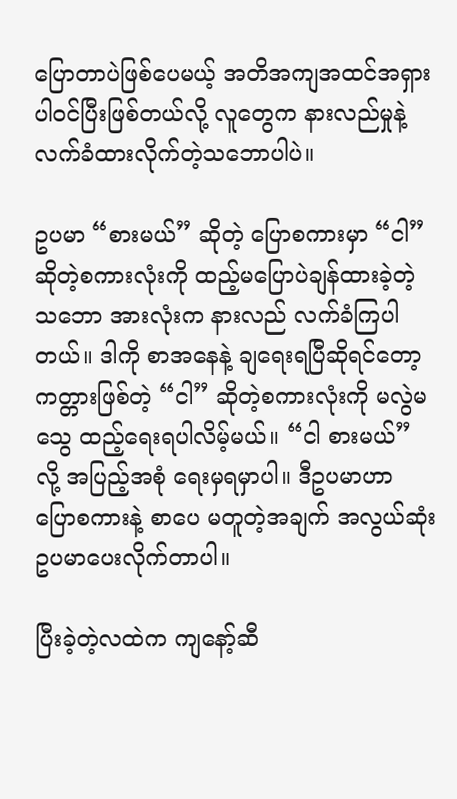ပြောတာပဲဖြစ်ပေမယ့် အတိအကျအထင်အရှား ပါဝင်ပြီးဖြစ်တယ်လို့ လူတွေက နားလည်မှုနဲ့လက်ခံထားလိုက်တဲ့သဘောပါပဲ။

ဥပမာ “စားမယ်” ဆိုတဲ့ ပြောစကားမှာ “ငါ” ဆိုတဲ့စကားလုံးကို ထည့်မပြောပဲချန်ထားခဲ့တဲ့သဘော အားလုံးက နားလည် လက်ခံကြပါတယ်။ ဒါကို စာအနေနဲ့ ချရေးရပြီဆိုရင်တော့ ကတ္တားဖြစ်တဲ့ “ငါ” ဆိုတဲ့စကားလုံးကို မလွဲမသွေ ထည့်ရေးရပါလိမ့်မယ်။ “ငါ စားမယ်” လို့ အပြည့်အစုံ ရေးမှရမှာပါ။ ဒီဥပမာဟာ ပြောစကားနဲ့ စာပေ မတူတဲ့အချက် အလွယ်ဆုံး ဥပမာပေးလိုက်တာပါ။

ပြီးခဲ့တဲ့လထဲက ကျနော့်ဆီ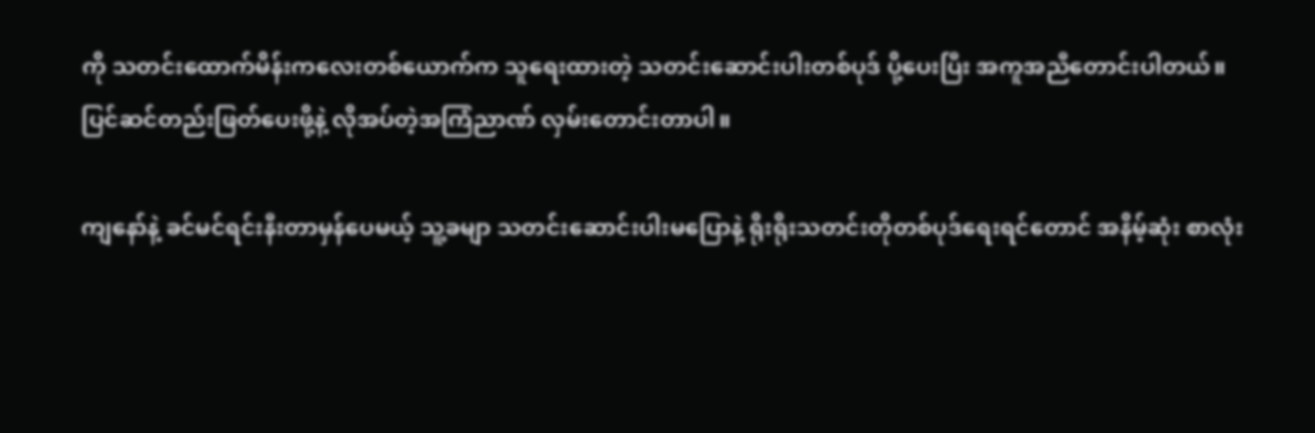ကို သတင်းထောက်မိန်းကလေးတစ်ယောက်က သူရေးထားတဲ့ သတင်းဆောင်းပါးတစ်ပုဒ် ပို့ပေးပြီး အကူအညီတောင်းပါတယ်။ ပြင်ဆင်တည်းဖြတ်ပေးဖို့နဲ့ လိုအပ်တဲ့အကြံညာဏ် လှမ်းတောင်းတာပါ။

ကျနော်နဲ့ ခင်မင်ရင်းနီးတာမှန်ပေမယ့် သူ့ခမျာ သတင်းဆောင်းပါးမပြောနဲ့ ရိုးရိုးသတင်းတိုတစ်ပုဒ်ရေးရင်တောင် အနိမ့်ဆုံး စာလုံး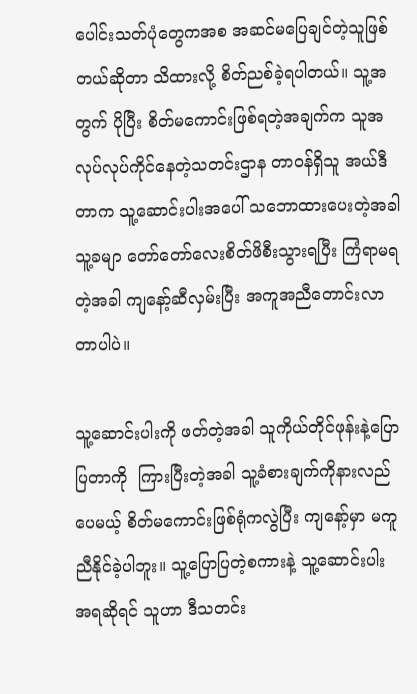ပေါင်းသတ်ပုံတွေကအစ အဆင်မပြေချင်တဲ့သူဖြစ်တယ်ဆိုတာ သိထားလို့ စိတ်ညစ်ခဲ့ရပါတယ်။ သူ့အတွက် ပိုပြီး စိတ်မကောင်းဖြစ်ရတဲ့အချက်က သူအလုပ်လုပ်ကိုင်နေတဲ့သတင်းဌာန တာဝန်ရှိသူ အယ်ဒီတာက သူ့ဆောင်းပါးအပေါ် သဘောထားပေးတဲ့အခါ သူ့ခမျာ တော်တော်လေးစိတ်ဖိစီးသွားရပြီး ကြံရာမရတဲ့အခါ ကျနော့်ဆီလှမ်းပြီး အကူအညီတောင်းလာတာပါပဲ။

သူ့ဆောင်းပါးကို ဖတ်တဲ့အခါ သူကိုယ်တိုင်ဖုန်းနဲ့ပြောပြတာကို  ကြားပြီးတဲ့အခါ သူ့ခံစားချက်ကိုနားလည်ပေမယ့် စိတ်မကောင်းဖြစ်ရုံကလွဲပြီး ကျနော့်မှာ မကူညီနိုင်ခဲ့ပါဘူး။ သူ့ပြောပြတဲ့စကားနဲ့ သူ့ဆောင်းပါးအရဆိုရင် သူဟာ ဒီသတင်း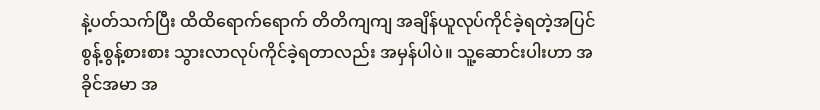နဲ့ပတ်သက်ပြီး ထိထိရောက်ရောက် တိတိကျကျ အချိန်ယူလုပ်ကိုင်ခဲ့ရတဲ့အပြင် စွန့်စွန့်စားစား သွားလာလုပ်ကိုင်ခဲ့ရတာလည်း အမှန်ပါပဲ။ သူ့ဆောင်းပါးဟာ အခိုင်အမာ အ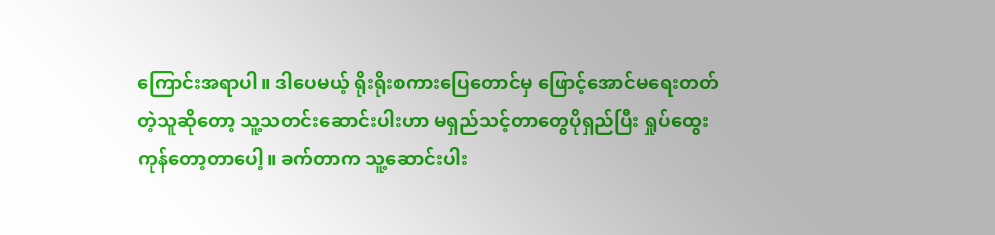ကြောင်းအရာပါ။ ဒါပေမယ့် ရိုးရိုးစကားပြေတောင်မှ ဖြောင့်အောင်မရေးတတ်တဲ့သူဆိုတော့ သူ့သတင်းဆောင်းပါးဟာ မရှည်သင့်တာတွေပိုရှည်ပြီး ရှုပ်ထွေးကုန်တော့တာပေါ့။ ခက်တာက သူ့ဆောင်းပါး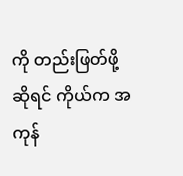ကို တည်းဖြတ်ဖို့ဆိုရင် ကိုယ်က အကုန်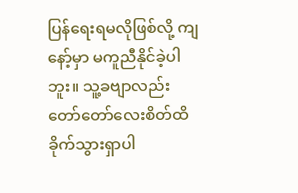ပြန်ရေးရမလိုဖြစ်လို့ ကျနော့်မှာ မကူညီနိုင်ခဲ့ပါဘူး။ သူ့ခဗျာလည်း တော်တော်လေးစိတ်ထိခိုက်သွားရှာပါ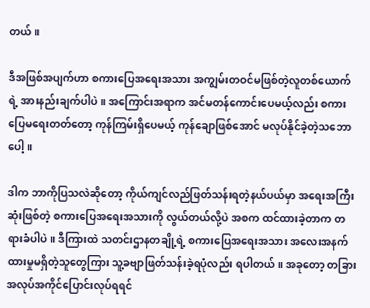တယ်။

ဒီအဖြစ်အပျက်ဟာ စကားပြေအရေးအသား အကျွမ်းတဝင်မဖြစ်တဲ့လူတစ်ယောက်ရဲ့ အားနည်းချက်ပါပဲ။ အကြောင်းအရာက အင်မတန်ကောင်းပေမယ့်လည်း စကားပြေမရေးတတ်တော့ ကုန်ကြမ်းရှိပေမယ့် ကုန်ချောဖြစ်အောင် မလုပ်နိုင်ခဲ့တဲ့သဘောပေါ့။

ဒါက ဘာကိုပြသလဲဆိုတော့ ကိုယ်ကျင်လည်ဖြတ်သန်းရတဲ့နယ်ပယ်မှာ အရေးအကြီးဆုံးဖြစ်တဲ့ စကားပြေအရေးအသားကို လွယ်တယ်လို့ပဲ အစက ထင်ထားခဲ့တာက တရားခံပါပဲ။ ဒီကြားထဲ သတင်းဌာနတချို့ရဲ့ စကားပြေအရေးအသား အလေးအနက်ထားမှုမရှိတဲ့သူတွေကြား သူ့ခဗျာဖြတ်သန်းခဲ့ရပုံလည်း ရပါတယ်။ အခုတော့ တခြားအလုပ်အကိုင်ပြောင်းလုပ်ရရင်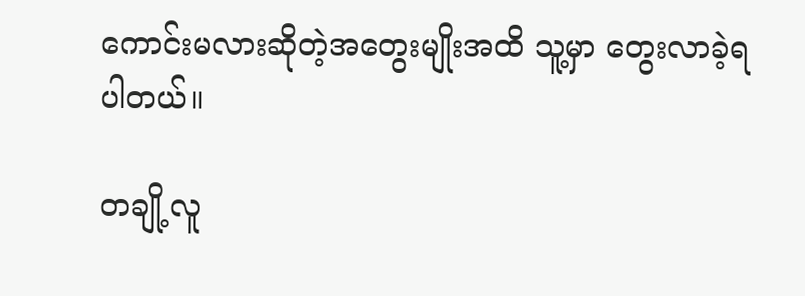ကောင်းမလားဆိုတဲ့အတွေးမျိုးအထိ သူ့မှာ တွေးလာခဲ့ရပါတယ်။

တချို့လူ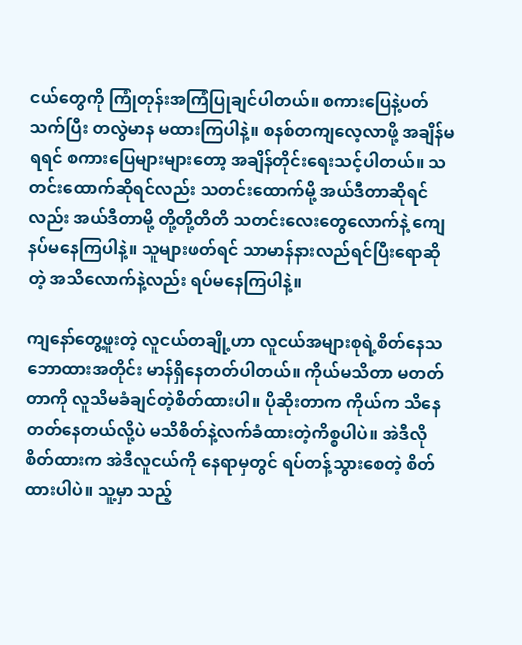ငယ်တွေကို ကြုံတုန်းအကြံပြုချင်ပါတယ်။ စကားပြေနဲ့ပတ်သက်ပြီး တလွဲမာန မထားကြပါနဲ့။ စနစ်တကျလေ့လာဖို့ အချိန်မရရင် စကားပြေများများတော့ အချိန်တိုင်းရေးသင့်ပါတယ်။ သတင်းထောက်ဆိုရင်လည်း သတင်းထောက်မို့ အယ်ဒီတာဆိုရင်လည်း အယ်ဒီတာမို့ တို့တို့တိတိ သတင်းလေးတွေလောက်နဲ့ ကျေနပ်မနေကြပါနဲ့။ သူများဖတ်ရင် သာမာန်နားလည်ရင်ပြီးရောဆိုတဲ့ အသိလောက်နဲ့လည်း ရပ်မနေကြပါနဲ့။

ကျနော်တွေ့ဖူးတဲ့ လူငယ်တချို့ဟာ လူငယ်အများစုရဲ့စိတ်နေသဘောထားအတိုင်း မာန်ရှိနေတတ်ပါတယ်။ ကိုယ်မသိတာ မတတ်တာကို လူသိမခံချင်တဲ့စိတ်ထားပါ။ ပိုဆိုးတာက ကိုယ်က သိနေတတ်နေတယ်လို့ပဲ မသိစိတ်နဲ့လက်ခံထားတဲ့ကိစ္စပါပဲ။ အဲဒီလိုစိတ်ထားက အဲဒီလူငယ်ကို နေရာမှတွင် ရပ်တန့်သွားစေတဲ့ စိတ်ထားပါပဲ။ သူ့မှာ သည့်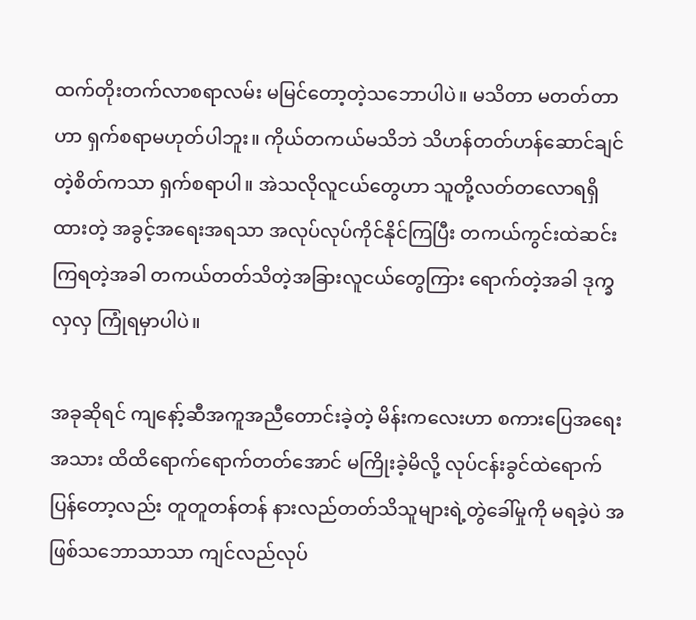ထက်တိုးတက်လာစရာလမ်း မမြင်တော့တဲ့သဘောပါပဲ။ မသိတာ မတတ်တာဟာ ရှက်စရာမဟုတ်ပါဘူး။ ကိုယ်တကယ်မသိဘဲ သိဟန်တတ်ဟန်ဆောင်ချင်တဲ့စိတ်ကသာ ရှက်စရာပါ။ အဲသလိုလူငယ်တွေဟာ သူတို့လတ်တလောရရှိထားတဲ့ အခွင့်အရေးအရသာ အလုပ်လုပ်ကိုင်နိုင်ကြပြီး တကယ်ကွင်းထဲဆင်းကြရတဲ့အခါ တကယ်တတ်သိတဲ့အခြားလူငယ်တွေကြား ရောက်တဲ့အခါ ဒုက္ခလှလှ ကြုံရမှာပါပဲ။

အခုဆိုရင် ကျနော့်ဆီအကူအညီတောင်းခဲ့တဲ့ မိန်းကလေးဟာ စကားပြေအရေးအသား ထိထိရောက်ရောက်တတ်အောင် မကြိုးခဲ့မိလို့ လုပ်ငန်းခွင်ထဲရောက်ပြန်တော့လည်း တူတူတန်တန် နားလည်တတ်သိသူများရဲ့တွဲခေါ်မှုကို မရခဲ့ပဲ အဖြစ်သဘောသာသာ ကျင်လည်လုပ်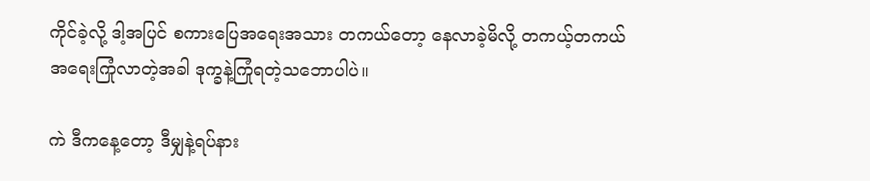ကိုင်ခဲ့လို့ ဒါ့အပြင် စကားပြေအရေးအသား တကယ်တော့ နေလာခဲ့မိလို့ တကယ့်တကယ်အရေးကြုံလာတဲ့အခါ ဒုက္ခနဲ့ကြုံရတဲ့သဘောပါပဲ။

ကဲ ဒီကနေ့တော့ ဒီမျှနဲ့ရပ်နား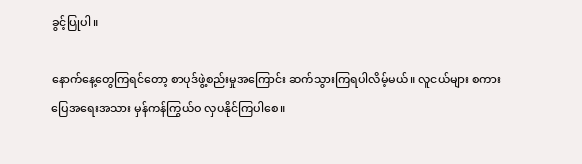ခွင့်ပြုပါ။

နောက်နေ့တွေကြရင်တော့ စာပုဒ်ဖွဲ့စည်းမှုအကြောင်း ဆက်သွားကြရပါလိမ့်မယ်။ လူငယ်များ စကားပြေအရေးအသား မှန်ကန်ကြွယ်ဝ လှပနိုင်ကြပါစေ။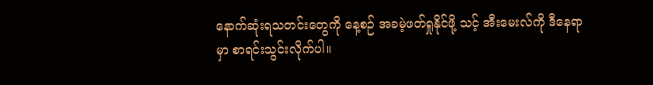နောက်ဆုံးရသတင်းတွေကို နေ့စဉ် အခမဲ့ဖတ်ရှုနိုင်ဖို့ သင့် အီးမေးလ်ကို ဒီနေရာမှာ စာရင်းသွင်းလိုက်ပါ။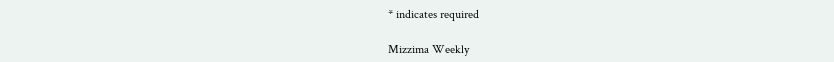* indicates required

Mizzima Weekly